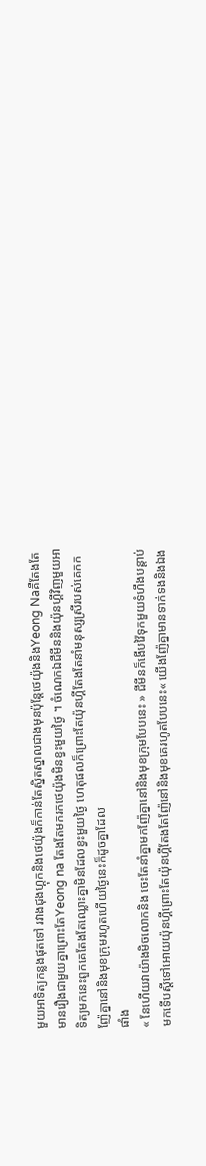មួយអាទិត្យកន្លងផុតទៅ រវាងជុងហ្គុកនិងថេយ៉ុងក៏កាន់តែស្និតស្នាលជាងមុនប៉ុន្តែថេយ៉ុងនិងYeong Naគឺតែងតែមានរឿងជាមួយគ្នាព្រោះតែYeong na តែងតែមករកថេយ៉ុងមិនខ្វះមួយថ្ងៃ ។ ចំណេកឯជីមីននិងយ៉ុនហ្គីវិញមួយអាទិត្យមកនេះពួកគេតែងតែឈ្លោះគ្នាមិនដែលខ្វះមួយថ្ងៃ ហេតុផលក៏ព្រោះតែយ៉ុនហ្គីតែងតែនាំមនុស្សស្រីរបស់គេកកញ៉ែគ្នានៅនិងមុខក្រុមរហូតហើយថ្ងៃនេះក៏ដូចគ្នាដែល
ផាំង
« នែហើយវាយ៉ាងមិចលោកនិង ចេះតែនាំគ្នាមកញ៉ែគ្នានៅនិងមុខក្រុមបែបនេះ » ជីមីនក៏ងើបវ៉ៃទុកមួយទំហឹងបន្តាប់មកទើបស្តីទៅអោយយ៉ុនហ្គីព្រោះតែយ៉ុនហ្គីតែងតែញ៉ែនៅនិងមុខគេរហូតបែបនេះ« យើងញ៉ែគ្នាមានទាក់ទងនិងឯង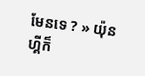មែនទេ ? » យ៉ុនហ្គីក៏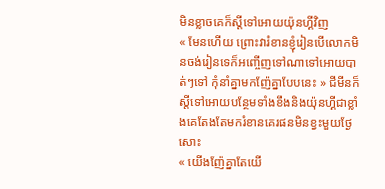មិនខ្លាចគេក៏ស្តីទៅអោយយ៉ុនហ្គីវិញ
« មែនហើយ ព្រោះវារំខានខ្ញុំរៀនបើលោកមិនចង់រៀនទេក៏អញ្ចើញទៅណាទៅអោយបាត់ៗទៅ កុំនាំគ្នាមកញ៉ែគ្នាបែបនេះ » ជីមីនក៏ស្តីទៅអោយបន្ថែមទាំងខឹងនិងយ៉ុនហ្គីជាខ្លាំងគេតែងតែមករំខានគេរផនមិនខ្វះមួយថ្ងែសោះ
« យើងញ៉ែគ្នាតែយើ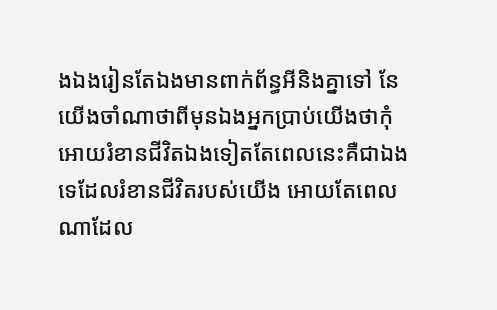ងឯងរៀនតែឯងមានពាក់ព័ន្ធអីនិងគ្នាទៅ នែយើងចាំណាថាពីមុនឯងអ្នកប្រាប់យើងថាកុំអោយរំខានជីវិតឯងទៀតតែពេលនេះគឺជាឯងទេដែលរំខានជីវិតរបស់យើង អោយតែពេលណាដែល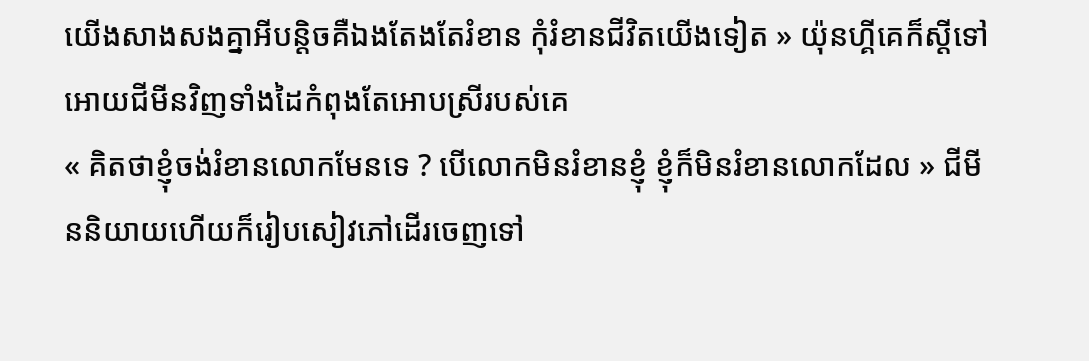យើងសាងសងគ្នាអីបន្តិចគឺឯងតែងតែរំខាន កុំរំខានជីវិតយើងទៀត » យ៉ុនហ្គីគេក៏ស្តីទៅអោយជីមីនវិញទាំងដៃកំពុងតែអោបស្រីរបស់គេ
« គិតថាខ្ញុំចង់រំខានលោកមែនទេ ? បើលោកមិនរំខានខ្ញុំ ខ្ញុំក៏មិនរំខានលោកដែល » ជីមីននិយាយហើយក៏រៀបសៀវភៅដើរចេញទៅ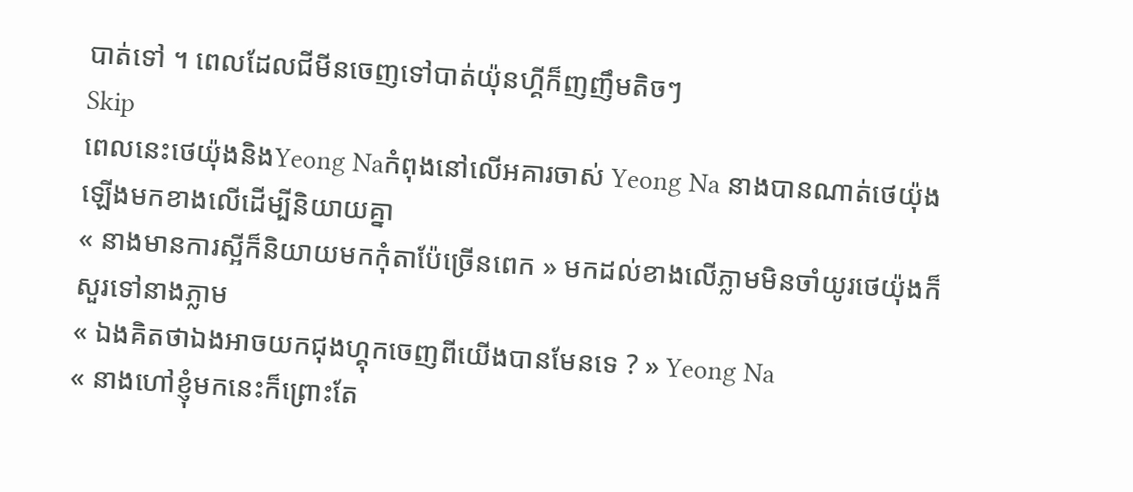បាត់ទៅ ។ ពេលដែលជីមីនចេញទៅបាត់យ៉ុនហ្គីក៏ញញឹមតិចៗ
Skip
ពេលនេះថេយ៉ុងនិងYeong Naកំពុងនៅលើអគារចាស់ Yeong Na នាងបានណាត់ថេយ៉ុងឡើងមកខាងលើដើម្បីនិយាយគ្នា
« នាងមានការស្អីក៏និយាយមកកុំតាប៉ែច្រើនពេក » មកដល់ខាងលើភ្លាមមិនចាំយូរថេយ៉ុងក៏សួរទៅនាងភ្លាម
« ឯងគិតថាឯងអាចយកជុងហ្គុកចេញពីយើងបានមែនទេ ? » Yeong Na
« នាងហៅខ្ញុំមកនេះក៏ព្រោះតែ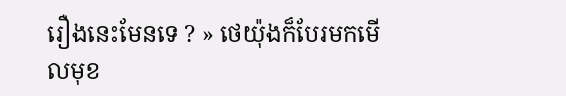រឿងនេះមែនទេ ? » ថេយ៉ុងក៏បែរមកមើលមុខ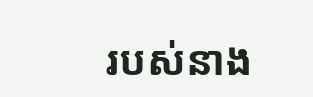របស់នាង